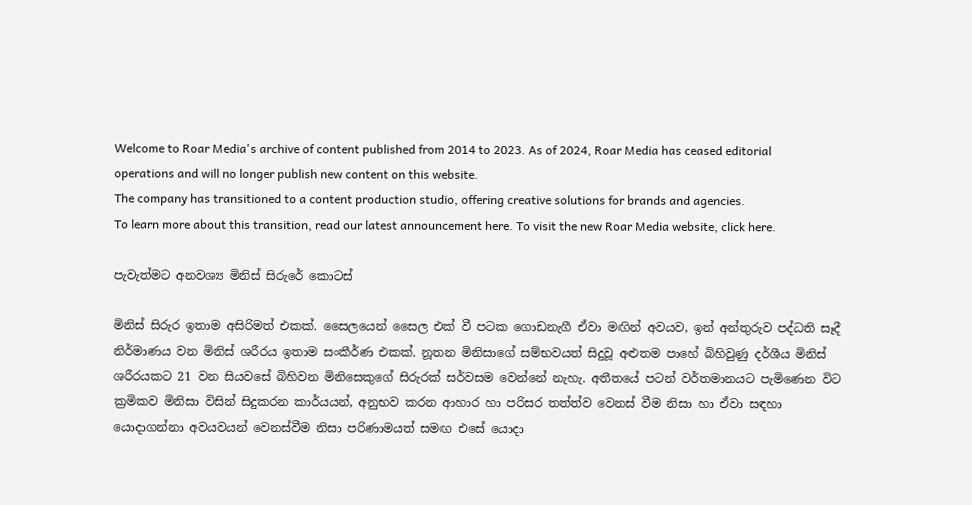Welcome to Roar Media's archive of content published from 2014 to 2023. As of 2024, Roar Media has ceased editorial operations and will no longer publish new content on this website.
The company has transitioned to a content production studio, offering creative solutions for brands and agencies.
To learn more about this transition, read our latest announcement here. To visit the new Roar Media website, click here.

පැවැත්මට අනවශ්‍ය මිනිස් සිරුරේ කොටස්

මිනිස් සිරුර ඉතාම අසිරිමත් එකක්. සෛලයෙන් සෛල එක් වී පටක ගොඩනැගී ඒවා මඟින් අවයව, ඉන් අන්තුරුව පද්ධති සෑදී නිර්මාණය වන මිනිස් ශරීරය ඉතාම සංකීර්ණ එකක්. නූතන මිනිසාගේ සම්භවයත් සිදුවූ අළුතම පාහේ බිහිවුණු දර්ශීය මිනිස් ශරීරයකට 21 වන සියවසේ බිහිවන මිනිසෙකුගේ සිරුරක් සර්වසම වෙන්නේ නැහැ. අතීතයේ පටන් වර්තමානයට පැමිණෙන විට ක්‍රමිකව මිනිසා විසින් සිදුකරන කාර්යයන්, අනුභව කරන ආහාර හා පරිසර තත්ත්ව වෙනස් වීම නිසා හා ඒවා සඳහා යොදාගන්නා අවයවයන් වෙනස්වීම නිසා පරිණාමයත් සමඟ එසේ යොදා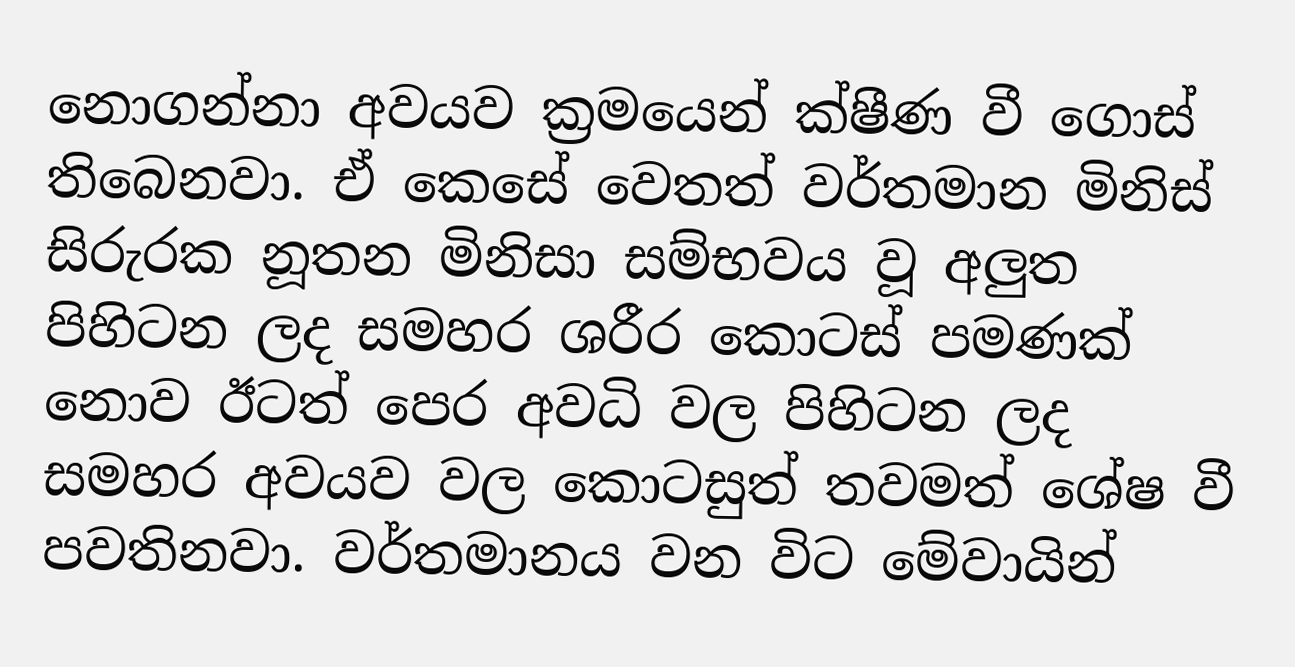නොගන්නා අවයව ක්‍රමයෙන් ක්ෂීණ වී ගොස් තිබෙනවා. ඒ කෙසේ වෙතත් වර්තමාන මිනිස් සිරුරක නූතන මිනිසා සම්භවය වූ අලුත පිහිටන ලද සමහර ශරීර කොටස් පමණක් නොව ඊටත් පෙර අවධි වල පිහිටන ලද සමහර අවයව වල කොටසුත් තවමත් ශේෂ වී පවතිනවා. වර්තමානය වන විට මේවායින්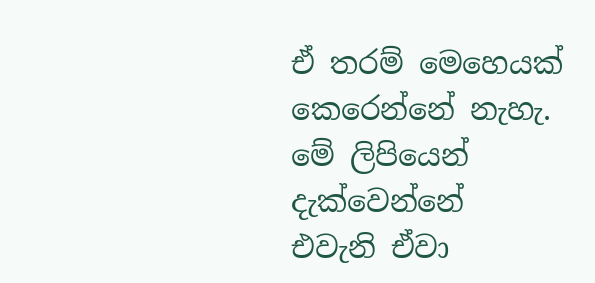ඒ තරම් මෙහෙයක් කෙරෙන්නේ නැහැ. මේ ලිපියෙන් දැක්වෙන්නේ එවැනි ඒවා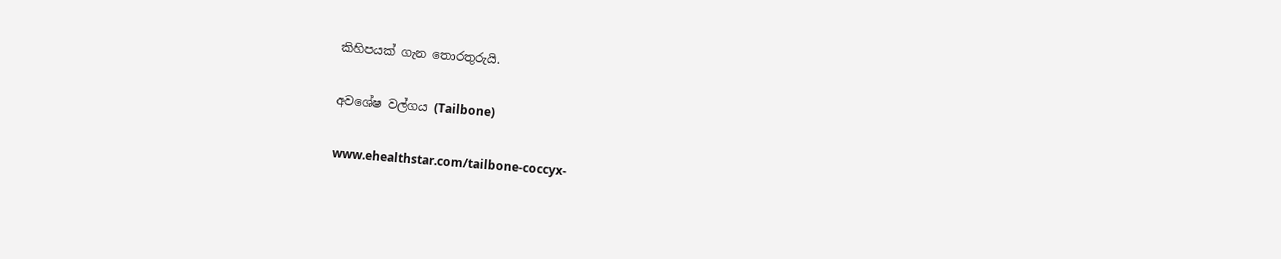කිහිපයක් ගැන තොරතුරුයි.

අවශේෂ වල්ගය (Tailbone)

www.ehealthstar.com/tailbone-coccyx-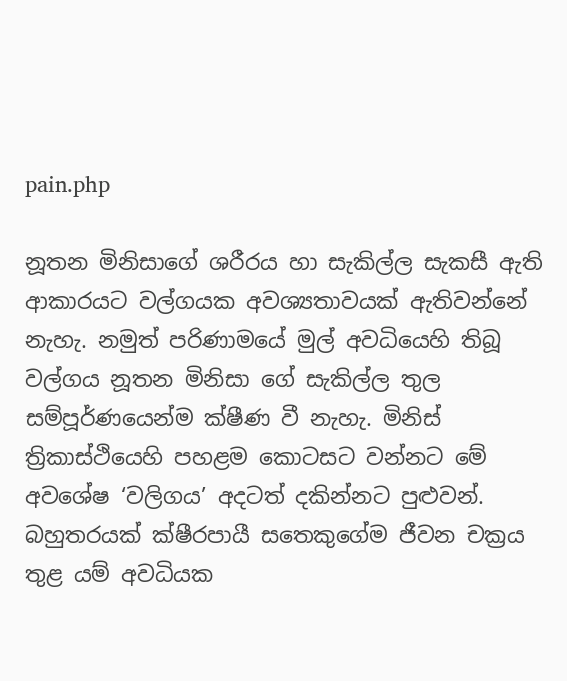pain.php

නූතන මිනිසාගේ ශරීරය හා සැකිල්ල සැකසී ඇති ආකාරයට වල්ගයක අවශ්‍යතාවයක් ඇතිවන්නේ නැහැ. නමුත් පරිණාමයේ මුල් අවධියෙහි තිබූ වල්ගය නූතන මිනිසා ගේ සැකිල්ල තුල සම්පූර්ණයෙන්ම ක්ෂීණ වී නැහැ. මිනිස් ත්‍රිකාස්ථියෙහි පහළම කොටසට වන්නට මේ අවශේෂ ‘වලිගය’ අදටත් දකින්නට පුළුවන්. බහුතරයක් ක්ෂීරපායී සතෙකුගේම ජීවන චක්‍රය තුළ යම් අවධියක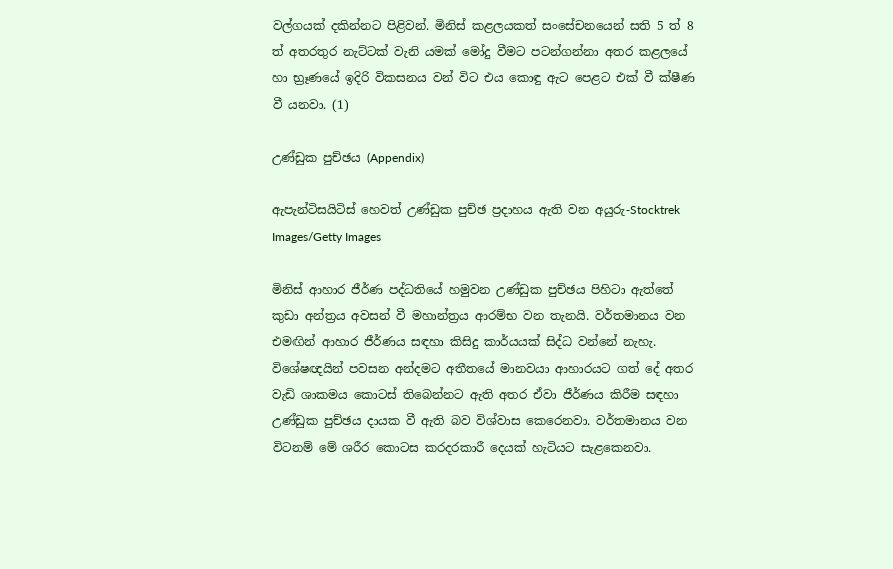වල්ගයක් දකින්නට පිළිවන්. මිනිස් කළලයකත් සංසේචනයෙන් සති 5 ත් 8 ත් අතරතුර නැට්ටක් වැනි යමක් මෝදු වීමට පටන්ගන්නා අතර කළලයේ හා භ්‍රෑණයේ ඉදිරි විකසනය වන් විට එය කොඳු ඇට පෙළට එක් වී ක්ෂීණ වී යනවා. (1)

උණ්ඩුක පුච්ඡය (Appendix)

ඇපැන්ටිසයිටිස් හෙවත් උණ්ඩුක පුච්ඡ ප්‍රදාහය ඇති වන අයුරු-Stocktrek Images/Getty Images

මිනිස් ආහාර ජීර්ණ පද්ධතියේ හමුවන උණ්ඩුක පුච්ඡය පිහිටා ඇත්තේ කුඩා අන්ත්‍රය අවසන් වී මහාන්ත්‍රය ආරම්භ වන තැනයි. වර්තමානය වන එමඟින් ආහාර ජීර්ණය සඳහා කිසිදු කාර්යයක් සිද්ධ වන්නේ නැහැ. විශේෂඥයින් පවසන අන්දමට අතීතයේ මානවයා ආහාරයට ගත් දේ අතර වැඩි ශාකමය කොටස් තිබෙන්නට ඇති අතර ඒවා ජීර්ණය කිරීම සඳහා උණ්ඩුක පුච්ඡය දායක වී ඇති බව විශ්වාස කෙරෙනවා. වර්තමානය වන විටනම් මේ ශරීර කොටස කරදරකාරී දෙයක් හැටියට සැළකෙනවා.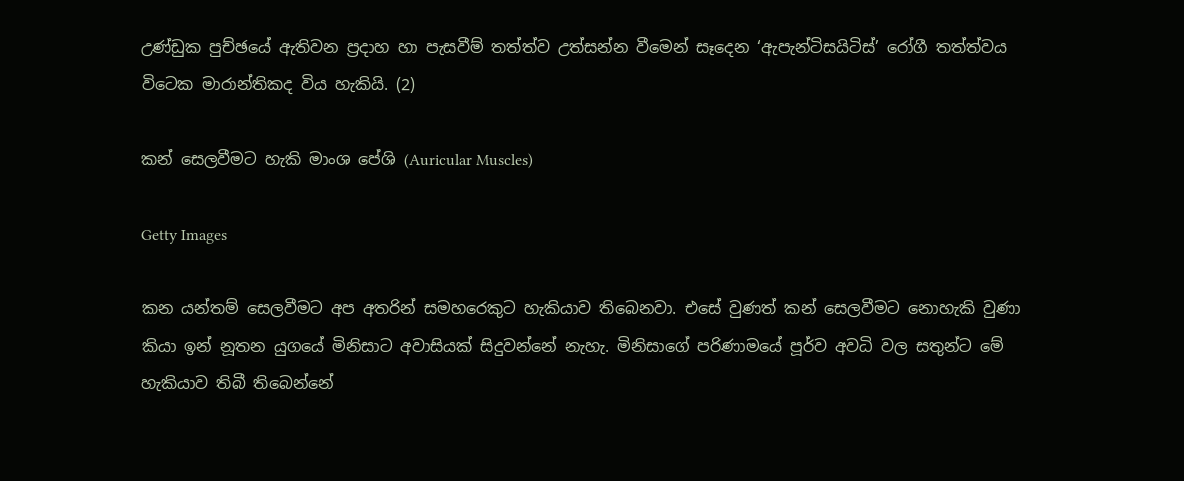උණ්ඩුක පුච්ඡයේ ඇතිවන ප්‍රදාහ හා පැසවීම් තත්ත්ව උත්සන්න වීමෙන් සෑදෙන ‘ඇපැන්ටිසයිටිස්’ රෝගී තත්ත්වය විටෙක මාරාන්තිකද විය හැකියි. (2)

කන් සෙලවීමට හැකි මාංශ පේශි (Auricular Muscles)

Getty Images

කන යන්තම් සෙලවීමට අප අතරින් සමහරෙකුට හැකියාව තිබෙනවා. එසේ වුණත් කන් සෙලවීමට නොහැකි වුණා කියා ඉන් නූතන යුගයේ මිනිසාට අවාසියක් සිදුවන්නේ නැහැ. මිනිසාගේ පරිණාමයේ පූර්ව අවධි වල සතුන්ට මේ හැකියාව තිබී තිබෙන්නේ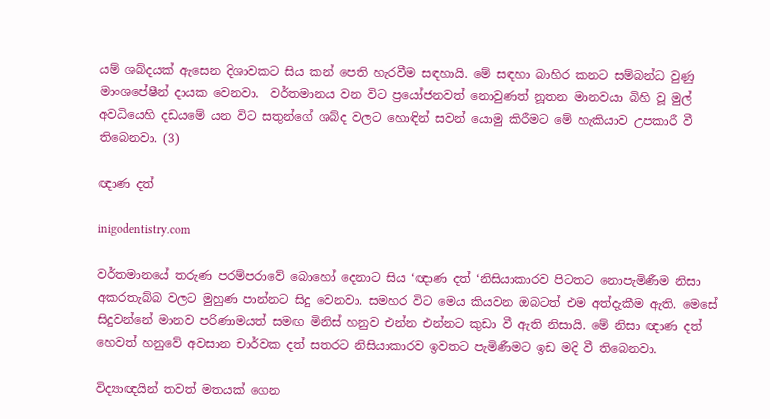යම් ශබ්දයක් ඇසෙන දිශාවකට සිය කන් පෙති හැරවීම සඳහායි. මේ සඳහා බාහිර කනට සම්බන්ධ වුණු මාංශපේෂීන් දායක වෙනවා.  වර්තමානය වන විට ප්‍රයෝජනවත් නොවුණත් නූතන මානවයා බිහි වූ මුල් අවධියෙහි දඩයමේ යන විට සතුන්ගේ ශබ්ද වලට හොඳින් සවන් යොමු කිරීමට මේ හැකියාව උපකාරී වී තිබෙනවා. (3)

ඥාණ දත්

inigodentistry.com

වර්තමානයේ තරුණ පරම්පරාවේ බොහෝ දෙනාට සිය ‘ඥාණ දත් ‘නිසියාකාරව පිටතට නොපැමිණීම නිසා අකරතැබ්බ වලට මුහුණ පාන්නට සිදු වෙනවා. සමහර විට මෙය කියවන ඔබටත් එම අත්දැකීම ඇති. මෙසේ සිදුවන්නේ මානව පරිණාමයත් සමඟ මිනිස් හනුව එන්න එන්නට කුඩා වී ඇති නිසායි. මේ නිසා ඥාණ දත් හෙවත් හනුවේ අවසාන චාර්වක දත් සතරට නිසියාකාරව ඉවතට පැමිණීමට ඉඩ මදි වී තිබෙනවා.

විද්‍යාඥයින් තවත් මතයක් ගෙන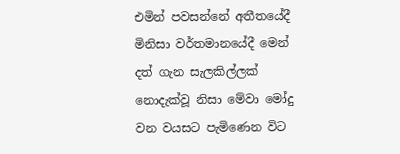එමින් පවසන්නේ අතීතයේදී මිනිසා වර්තමානයේදී මෙන් දත් ගැන සැලකිල්ලක් නොදැක්වූ නිසා මේවා මෝදු වන වයසට පැමිණෙන විට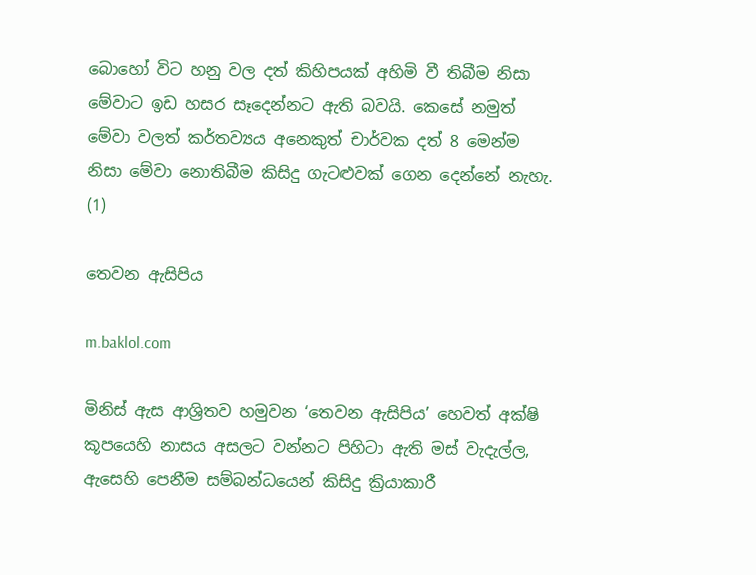බොහෝ විට හනු වල දත් කිහිපයක් අහිමි වී තිබීම නිසා මේවාට ඉඩ හසර සෑදෙන්නට ඇති බවයි. කෙසේ නමුත් මේවා වලත් කර්තව්‍යය අනෙකුත් චාර්වක දත් 8 මෙන්ම නිසා මේවා නොතිබීම කිසිදු ගැටළුවක් ගෙන දෙන්නේ නැහැ. (1)

තෙවන ඇසිපිය

m.baklol.com

මිනිස් ඇස ආශ්‍රිතව හමුවන ‘තෙවන ඇසිපිය’ හෙවත් අක්ෂි කූපයෙහි නාසය අසලට වන්නට පිහිටා ඇති මස් වැදැල්ල, ඇසෙහි පෙනීම සම්බන්ධයෙන් කිසිදු ක්‍රියාකාරී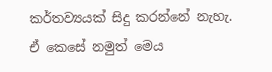කර්තව්‍යයක් සිදු කරන්නේ නැහැ. ඒ කෙසේ නමුත් මෙය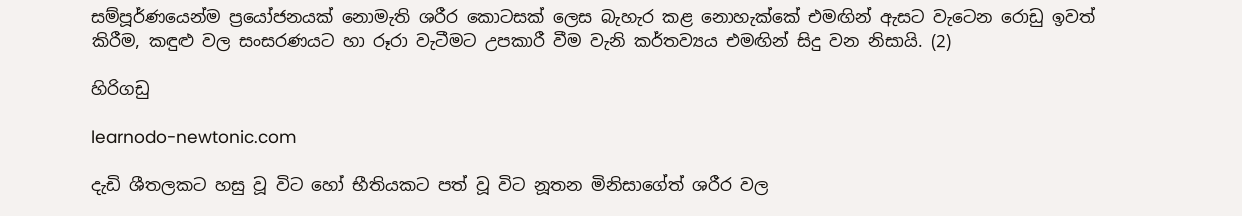සම්පූර්ණයෙන්ම ප්‍රයෝජනයක් නොමැති ශරීර කොටසක් ලෙස බැහැර කළ නොහැක්කේ එමඟින් ඇසට වැටෙන රොඩු ඉවත් කිරීම, කඳුළු වල සංසරණයට හා රූරා වැටීමට උපකාරී වීම වැනි කර්තව්‍යය එමඟින් සිදු වන නිසායි. (2)

හිරිගඩු

learnodo-newtonic.com

දැඩි ශීතලකට හසු වූ විට හෝ භීතියකට පත් වූ විට නූතන මිනිසාගේත් ශරීර වල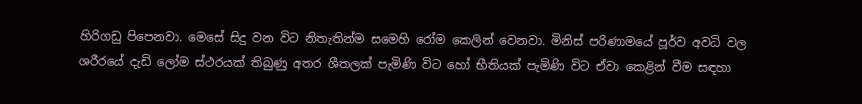හිරිගඩු පිපෙනවා. මෙසේ සිදු වන විට නිතැතින්ම සමෙහි රෝම කෙලින් වෙනවා. මිනිස් පරිණාමයේ පූර්ව අවධි වල ශරීරයේ දැඩි ලෝම ස්ථරයක් තිබුණු අතර ශීතලක් පැමිණි විට හෝ භීතියක් පැමිණි විට ඒවා කෙළින් වීම සඳහා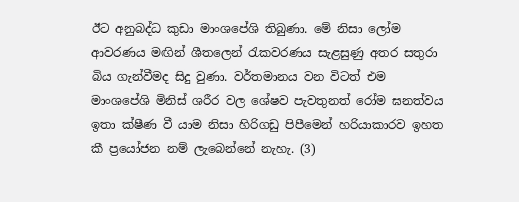ඊට අනුබද්ධ කුඩා මාංශපේශි තිබුණා. මේ නිසා ලෝම ආවරණය මඟින් ශීතලෙන් රැකවරණය සැළසුණු අතර සතුරා බිය ගැන්වීමද සිදු වුණා. වර්තමානය වන විටත් එම මාංශපේශි මිනිස් ශරීර වල ශේෂව පැවතුනත් රෝම ඝනත්වය ඉතා ක්ෂීණ වී යාම නිසා හිරිගඩු පිපීමෙන් හරියාකාරව ඉහත කී ප්‍රයෝජන නම් ලැබෙන්නේ නැහැ. (3)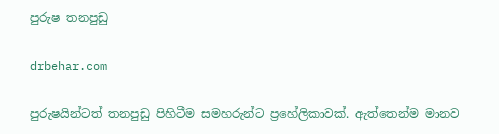පුරුෂ තනපුඩු

drbehar.com

පුරුෂයින්ටත් තනපුඩු පිහිටීම සමහරුන්ට ප්‍රහේලිකාවක්. ඇත්තෙන්ම මානව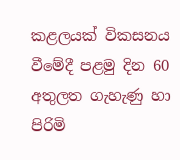කළලයක් විකසනය වීමේදී පළමු දින 60 අතුලත ගැහැණු හා පිරිමි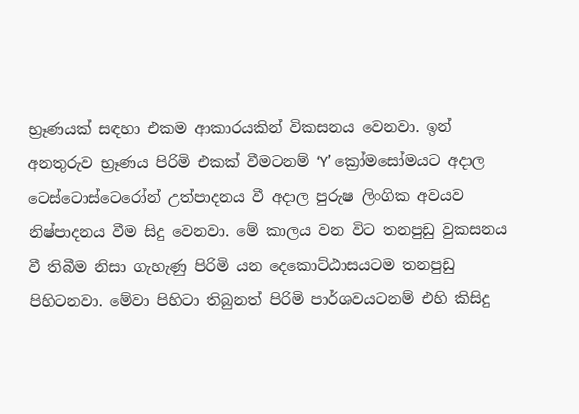භ්‍රෑණයක් සඳහා එකම ආකාරයකින් විකසනය වෙනවා. ඉන් අනතුරුව භ්‍රෑණය පිරිමි එකක් වීමටනම් ‘Y’ ක්‍රෝමසෝමයට අදාල ටෙස්ටොස්ටෙරෝන් උත්පාදනය වී අදාල පුරුෂ ලිංගික අවයව නිෂ්පාදනය වීම සිදු වෙනවා. මේ කාලය වන විට තනපුඩු වුකසනය වී තිබීම නිසා ගැහැණු පිරිමි යන දෙකොට්ඨාසයටම තනපුඩු පිහිටනවා. මේවා පිහිටා තිබුනත් පිරිමි පාර්ශවයටනම් එහි කිසිදු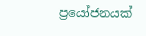ප්‍රයෝජනයක්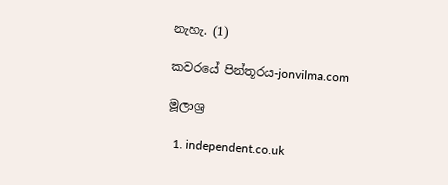නැහැ. (1)

කවරයේ පින්තූරය-jonvilma.com

මූලාශ්‍ර

  1. independent.co.uk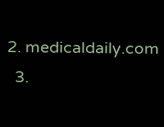2. medicaldaily.com
  3.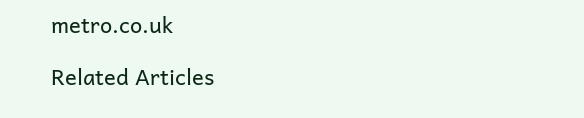metro.co.uk

Related Articles